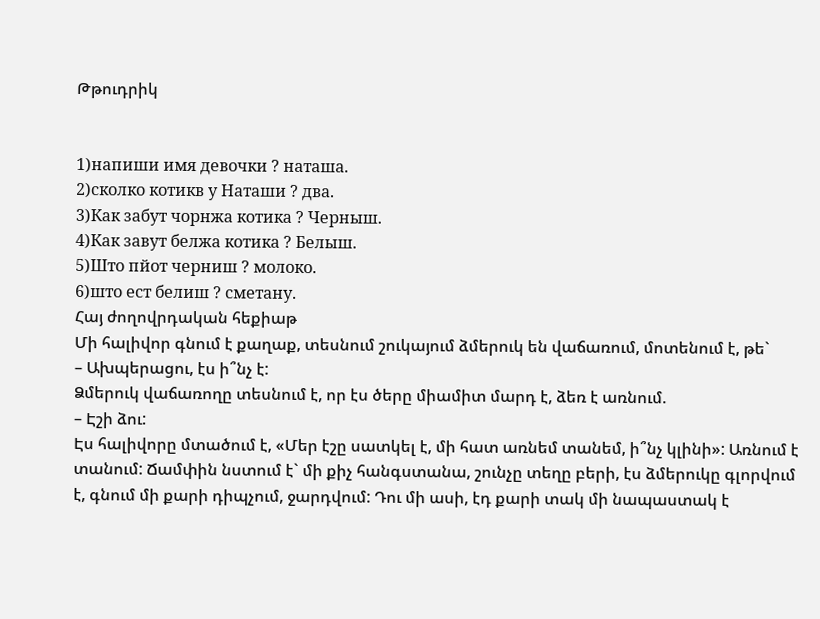Թթուդրիկ


1)напиши имя девочки ? наташа.
2)сколко котикв у Наташи ? два.
3)Как забут чорнжа котика ? Черныш.
4)Как завут белжа котика ? Белыш.
5)Што пйот черниш ? молоко.
6)што ест белиш ? сметану.
Հայ ժողովրդական հեքիաթ
Մի հալիվոր գնում է քաղաք, տեսնում շուկայում ձմերուկ են վաճառում, մոտենում է, թե`
– Ախպերացու, էս ի՞նչ է:
Ձմերուկ վաճառողը տեսնում է, որ էս ծերը միամիտ մարդ է, ձեռ է առնում.
– Էշի ձու:
Էս հալիվորը մտածում է, «Մեր էշը սատկել է, մի հատ առնեմ տանեմ, ի՞նչ կլինի»: Առնում է
տանում: Ճամփին նստում է` մի քիչ հանգստանա, շունչը տեղը բերի, էս ձմերուկը գլորվում
է, գնում մի քարի դիպչում, ջարդվում: Դու մի ասի, էդ քարի տակ մի նապաստակ է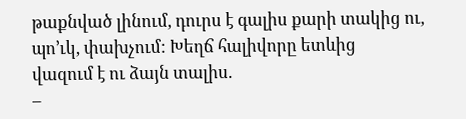թաքնված լինում, դուրս է գալիս քարի տակից ու, պո’ւկ, փախչում: Խեղճ հալիվորը ետևից
վազում է ու ձայն տալիս.
–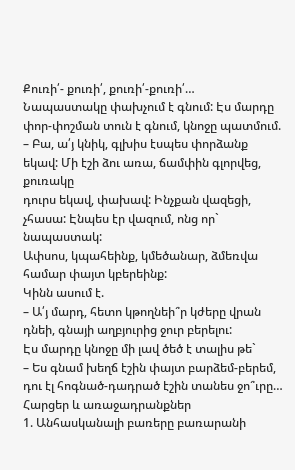Քուռի՛- քուռի՛, քուռի՛-քուռի՛…
Նապաստակը փախչում է գնում: Էս մարդը փոր-փոշման տուն է գնում, կնոջը պատմում.
– Բա, ա՛յ կնիկ, գլխիս էսպես փորձանք եկավ: Մի էշի ձու առա, ճամփին գլորվեց, քուռակը
դուրս եկավ, փախավ: Ինչքան վազեցի, չհասա: Էնպես էր վազում, ոնց որ` նապաստակ:
Ափսոս, կպահեինք, կմեծանար, ձմեռվա համար փայտ կբերեինք:
Կինն ասում է.
– Ա՛յ մարդ, հետո կթողնեի՞ր կժերը վրան դնեի, գնայի աղբյուրից ջուր բերելու:
Էս մարդը կնոջը մի լավ ծեծ է տալիս թե`
– Ես գնամ խեղճ էշին փայտ բարձեմ-բերեմ, դու էլ հոգնած-դադրած էշին տանես ջո՞ւրը…
Հարցեր և առաջադրանքներ
1. Անհասկանալի բառերը բառարանի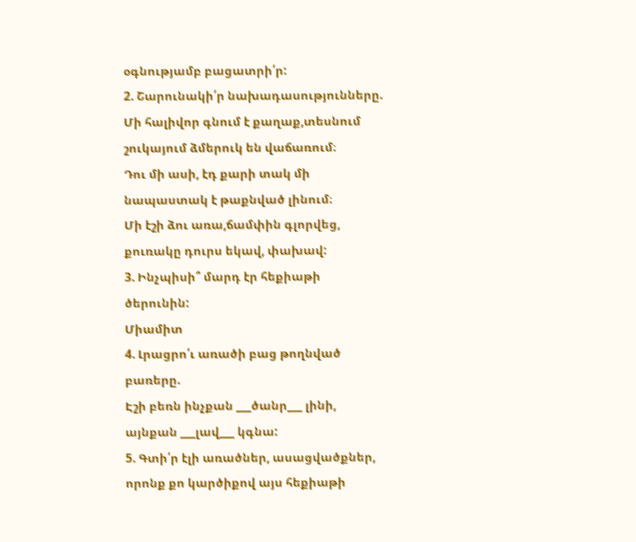օգնությամբ բացատրի՛ր:
2. Շարունակի՛ր նախադասությունները.
Մի հալիվոր գնում է քաղաք,տեսնում շուկայում ձմերուկ են վաճառում։
Դու մի ասի, էդ քարի տակ մի նապաստակ է թաքնված լինում։
Մի էշի ձու առա,ճամփին գլորվեց, քուռակը դուրս եկավ, փախավ:
3. Ինչպիսի՞ մարդ էր հեքիաթի ծերունին:
Միամիտ
4. Լրացրո՛ւ առածի բաց թողնված բառերը.
Էշի բեռն ինչքան ___ծանր___ լինի, այնքան ___լավ___ կգնա:
5. Գտի՛ր էլի առածներ, ասացվածքներ, որոնք քո կարծիքով այս հեքիաթի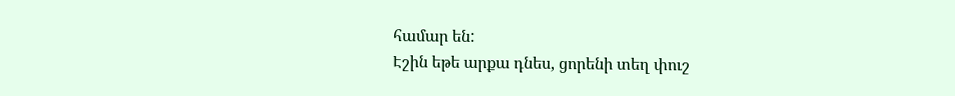համար են:
Էշին եթե արքա դնես, ցորենի տեղ փուշ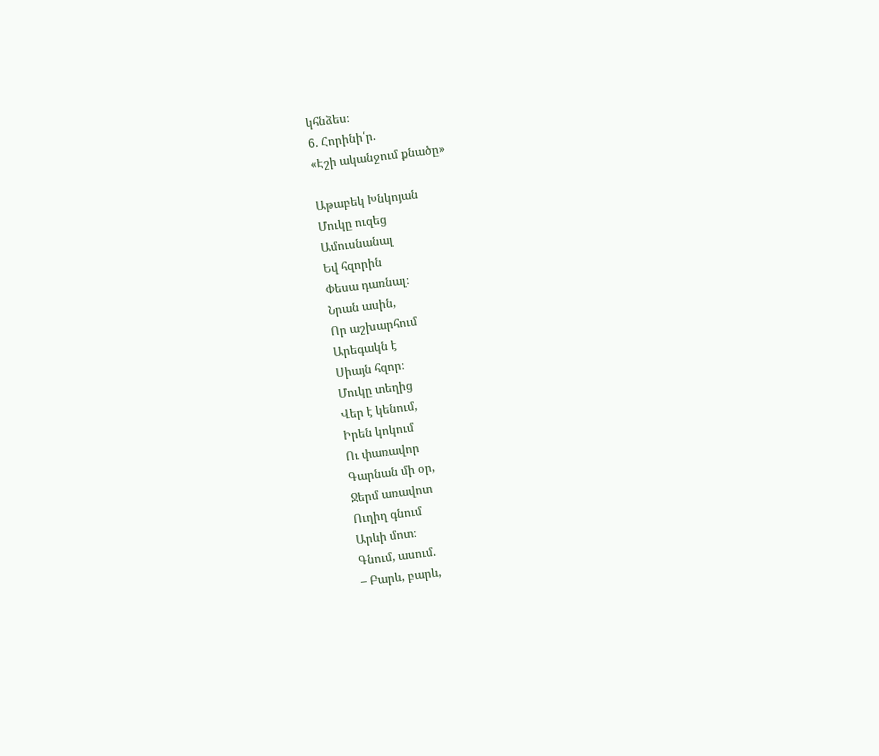կհնձես։
6. Հորինի՛ր.
«Էշի ականջում քնածը»

Աթաբեկ Խնկոյան
Մուկը ուզեց
Ամուսնանալ
Եվ հզորին
Փեսա դառնալ։
Նրան ասին,
Որ աշխարհում
Արեգակն է
Սիայն հզոր։
Մուկը տեղից
Վեր է կենում,
Իրեն կոկում
Ու փառավոր
Գարնան մի օր,
Ջերմ առավոտ
Ուղիղ գնում
Արևի մոտ։
Գնում, ասում.
– Բարև, բարև,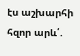էս աշխարհի հզոր արև՛.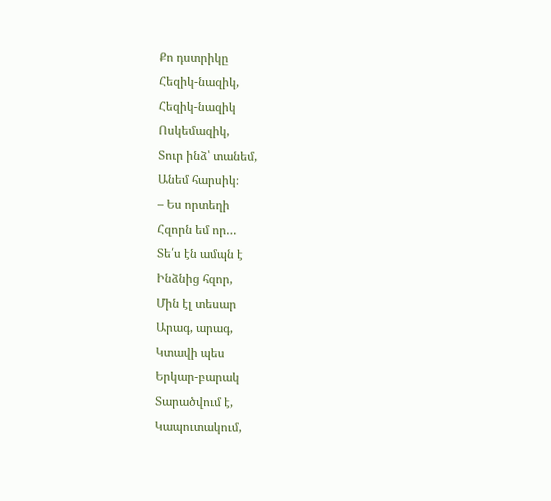Քո դստրիկը
Հեզիկ-նազիկ,
Հեզիկ-նազիկ
Ոսկեմազիկ,
Տուր ինձ՝ տանեմ,
Անեմ հարսիկ։
– Ես որտեղի
Հզորն եմ որ…
Տե՛ս էն ամպն է
Ինձնից հզոր,
Մին էլ տեսար
Արագ, արագ,
Կտավի պես
Երկար-բարակ
Տարածվում է,
Կապուտակում,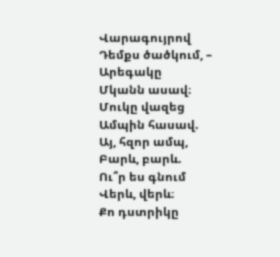Վարագույրով
Դեմքս ծածկում, –
Արեգակը
Մկանն ասավ։
Մուկը վազեց
Ամպին հասավ.
Այ, հզոր ամպ,
Բարև, բարև.
Ու՞ր ես գնում
Վերև, վերև։
Քո դստրիկը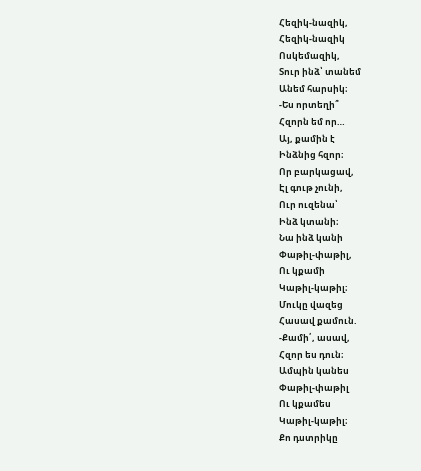Հեզիկ-նազիկ,
Հեզիկ-նազիկ
Ոսկեմազիկ,
Տուր ինձ՝ տանեմ
Անեմ հարսիկ։
-Ես որտեղի՞
Հզորն եմ որ…
Այ, քամին է
Ինձնից հզոր։
Որ բարկացավ,
Էլ գութ չունի,
Ուր ուզենա՝
Ինձ կտանի։
Նա ինձ կանի
Փաթիլ-փաթիլ,
Ու կքամի
Կաթիլ-կաթիլ։
Մուկը վազեց
Հասավ քամուն.
-Քամի՛, ասավ,
Հզոր ես դուն։
Ամպին կանես
Փաթիլ-փաթիլ
Ու կքամես
Կաթիլ-կաթիլ։
Քո դստրիկը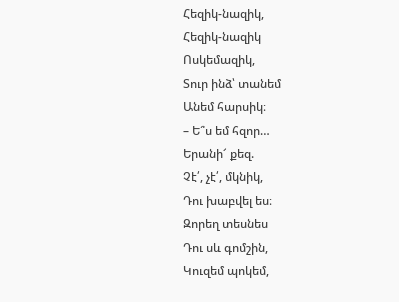Հեզիկ-նազիկ,
Հեզիկ-նազիկ
Ոսկեմազիկ,
Տուր ինձ՝ տանեմ
Անեմ հարսիկ։
– Ե՞ս եմ հզոր…
Երանի՜ քեզ.
Չէ՛, չէ՛, մկնիկ,
Դու խաբվել ես։
Զորեղ տեսնես
Դու սև գոմշին,
Կուզեմ պոկեմ,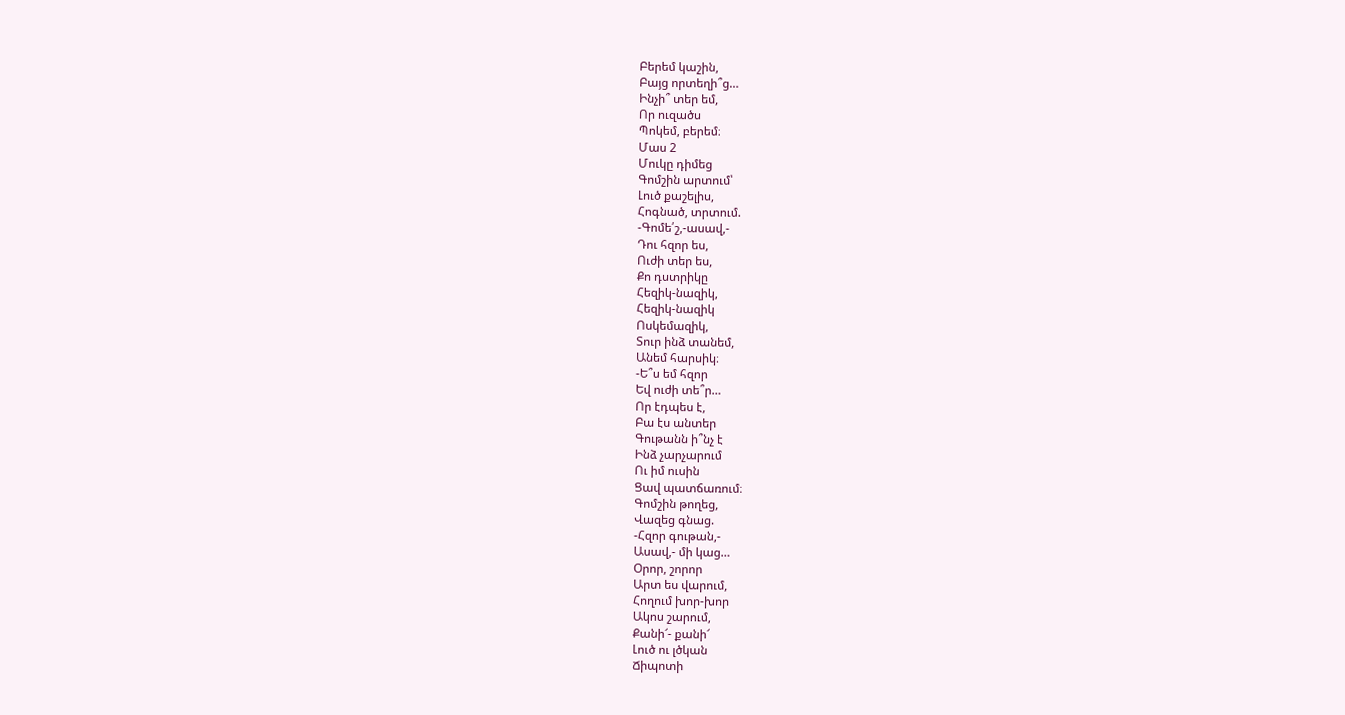Բերեմ կաշին,
Բայց որտեղի՞ց…
Ինչի՞ տեր եմ,
Որ ուզածս
Պոկեմ, բերեմ։
Մաս 2
Մուկը դիմեց
Գոմշին արտում՝
Լուծ քաշելիս,
Հոգնած, տրտում.
-Գոմե՛շ,-ասավ,-
Դու հզոր ես,
Ուժի տեր ես,
Քո դստրիկը
Հեզիկ-նազիկ,
Հեզիկ-նազիկ
Ոսկեմազիկ,
Տուր ինձ տանեմ,
Անեմ հարսիկ։
-Ե՞ս եմ հզոր
Եվ ուժի տե՞ր…
Որ էդպես է,
Բա էս անտեր
Գութանն ի՞նչ է
Ինձ չարչարում
Ու իմ ուսին
Ցավ պատճառում։
Գոմշին թողեց,
Վազեց գնաց.
-Հզոր գութան,-
Ասավ,- մի կաց…
Օրոր, շորոր
Արտ ես վարում,
Հողում խոր-խոր
Ակոս շարում,
Քանի՜- քանի՜
Լուծ ու լծկան
Ճիպոտի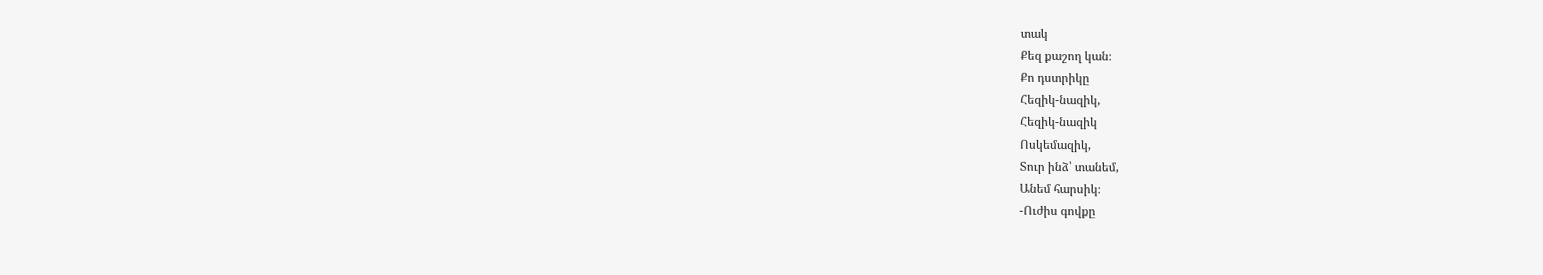տակ
Քեզ քաշող կան։
Քո դստրիկը
Հեզիկ-նազիկ,
Հեզիկ-նազիկ
Ոսկեմազիկ,
Տուր ինձ՝ տանեմ,
Անեմ հարսիկ։
-Ուժիս գովքը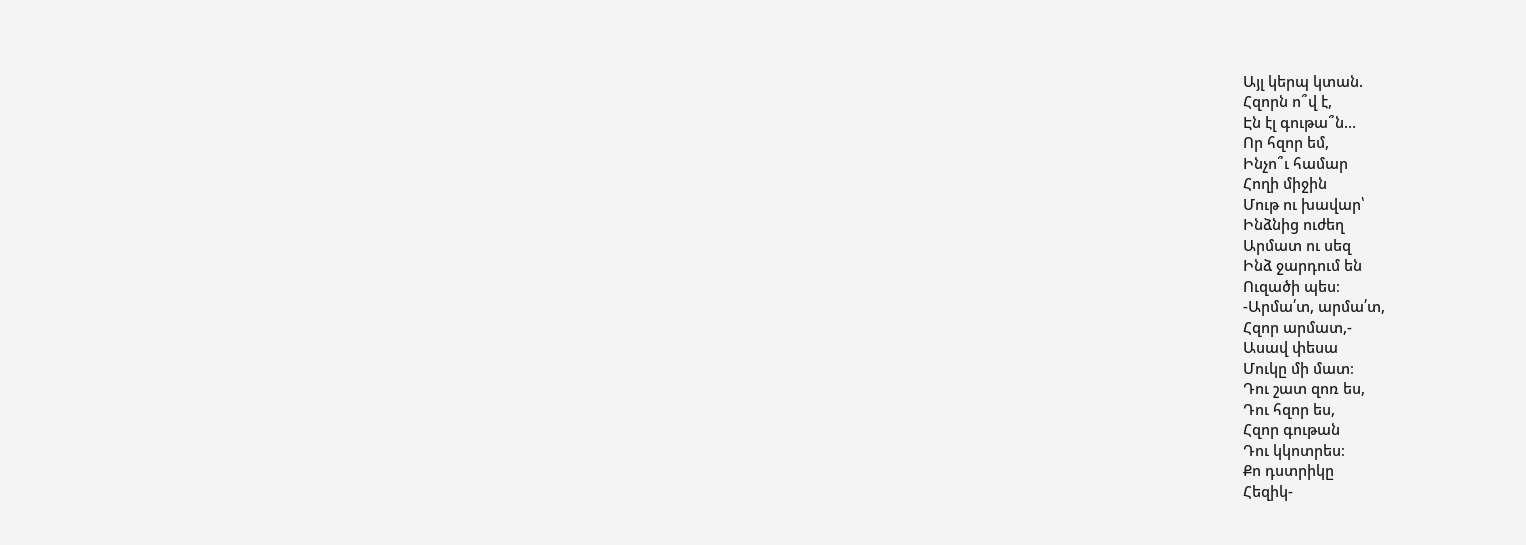Այլ կերպ կտան.
Հզորն ո՞վ է,
Էն էլ գութա՞ն…
Որ հզոր եմ,
Ինչո՞ւ համար
Հողի միջին
Մութ ու խավար՝
Ինձնից ուժեղ
Արմատ ու սեզ
Ինձ ջարդում են
Ուզածի պես։
-Արմա՛տ, արմա՛տ,
Հզոր արմատ,-
Ասավ փեսա
Մուկը մի մատ։
Դու շատ զոռ ես,
Դու հզոր ես,
Հզոր գութան
Դու կկոտրես։
Քո դստրիկը
Հեզիկ-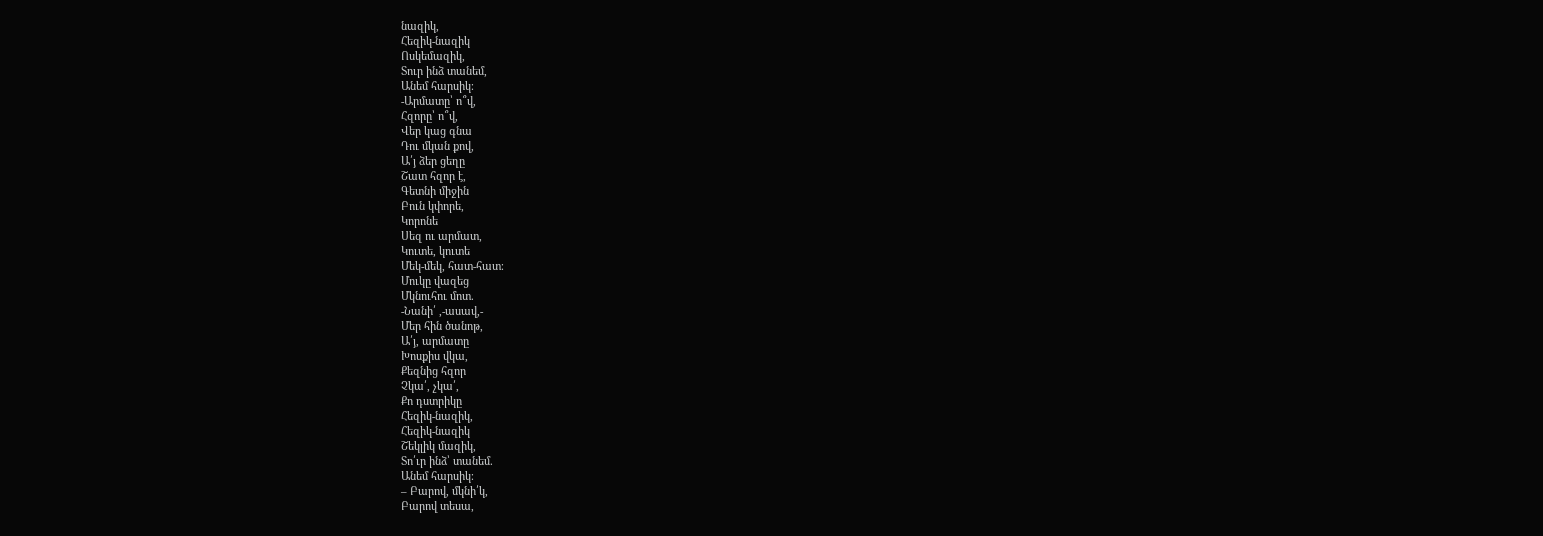նազիկ,
Հեզիկ-նազիկ
Ոսկեմազիկ,
Տուր ինձ տանեմ,
Անեմ հարսիկ։
-Արմատը՝ ո՞վ,
Հզորը՝ ո՞վ,
Վեր կաց գնա
Դու մկան քով,
Ա՛յ ձեր ցեղը
Շատ հզոր է,
Գետնի միջին
Բուն կփորե,
Կորոնե
Սեզ ու արմատ,
Կուտե, կուտե
Մեկ-մեկ, հատ-հատ։
Մուկը վազեց
Մկնուհու մոտ.
-Նանի՛ ,-ասավ,-
Մեր հին ծանոթ,
Ա՛յ, արմատը
Խոսքիս վկա,
Քեզնից հզոր
Չկա՛, չկա՛,
Քո դստրիկը
Հեզիկ-նազիկ,
Հեզիկ-նազիկ
Շեկլիկ մազիկ,
Տո՛ւր ինձ՝ տանեմ.
Անեմ հարսիկ։
– Բարով, մկնի՛կ,
Բարով տեսա,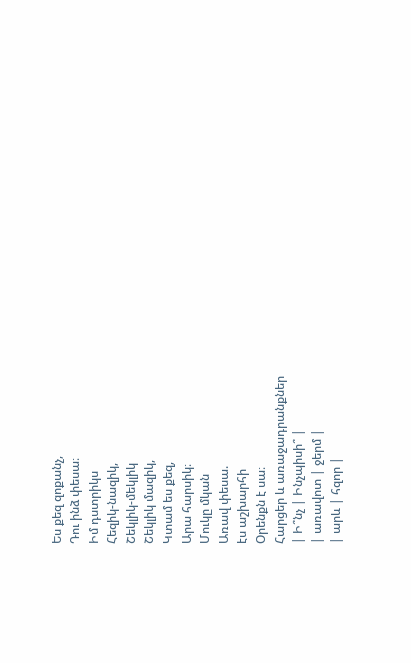Ես քեզ զոքանչ,
Դու ինձ փեսա։
Իմ դստրիկս
Հեզիկ-նազիկ,
Շեկլիկ-մեկլիկ
Շեկլիկ մազիկ,
Կտամ ես քեզ,
Արա հարսիկ։
Մուկը մկան
Առավ փեսա.
էս աշխարհի
Օրենքն է սա։
Հարցեր և առաջադրանքներ
| Ի՞նչ | Ինչպիսի՞ |
| առավոտ | ջերմ |
| արև | հզոր |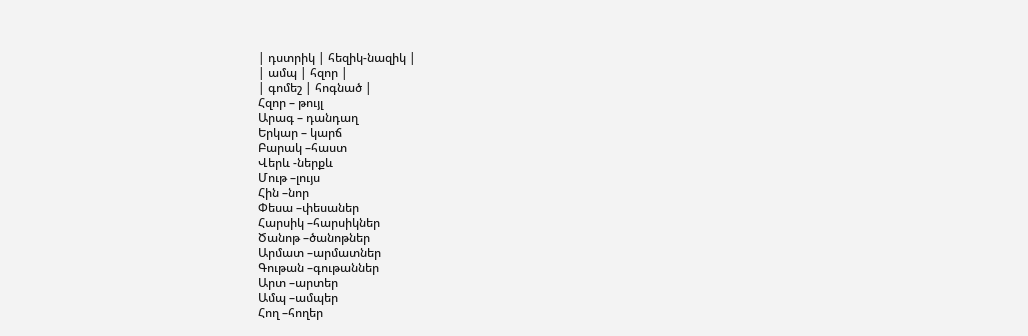| դստրիկ | հեզիկ-նազիկ |
| ամպ | հզոր |
| գոմեշ | հոգնած |
Հզոր – թույլ
Արագ – դանդաղ
Երկար – կարճ
Բարակ –հաստ
Վերև -ներքև
Մութ –լույս
Հին –նոր
Փեսա –փեսաներ
Հարսիկ –հարսիկներ
Ծանոթ –ծանոթներ
Արմատ –արմատներ
Գութան –գութաններ
Արտ –արտեր
Ամպ –ամպեր
Հող –հողեր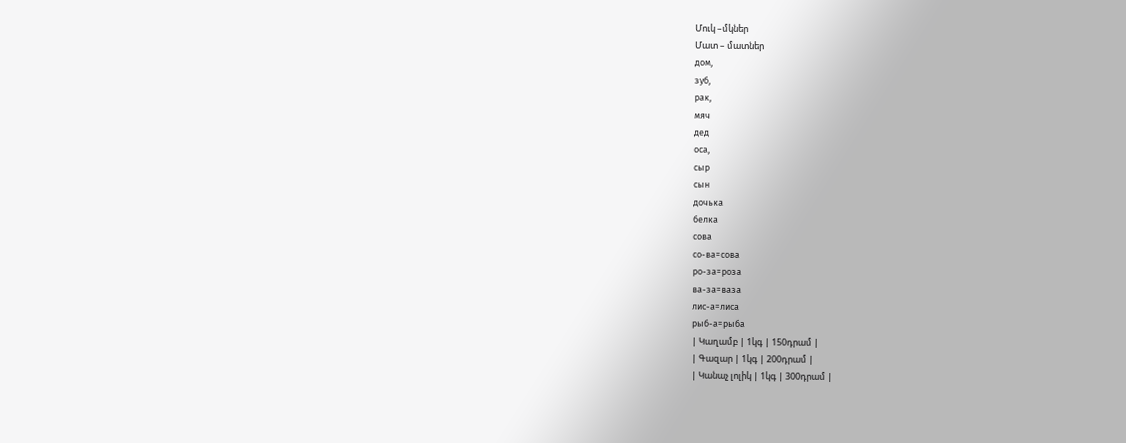Մուկ –մկներ
Մատ – մատներ
дом,
зуб,
рак,
мяч
дед
оса,
сыр
сын
дочька
белка
сова
со-ва=сова
ро-за=роза
вa-за=вaза
лис-а=лиса
рыб-а=рыба
| Կաղամբ | 1կգ | 150դրամ |
| Գազար | 1կգ | 200դրամ |
| Կանաչ լոլիկ | 1կգ | 300դրամ |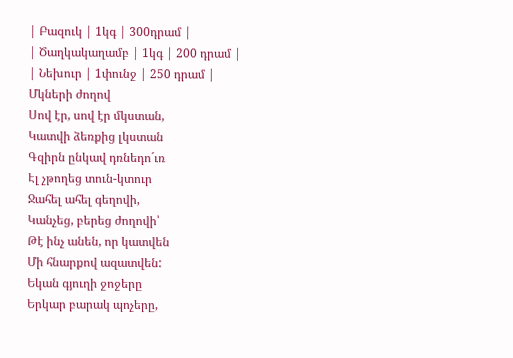| Բազուկ | 1կգ | 300դրամ |
| Ծաղկակաղամբ | 1կգ | 200 դրամ |
| Նեխուր | 1փունջ | 250 դրամ |
Մկների ժողով
Սով էր, սով էր մկստան,
Կատվի ձեռքից լկստան
Գզիրն ընկավ դռնեդո´ւռ
Էլ չթողեց տուն-կտուր
Ջահել ահել գեղովի,
Կանչեց, բերեց ժողովի՝
Թէ ինչ անեն, որ կատվեն
Մի հնարքով ազատվեն:
Եկան գյուղի ջոջերը
Երկար բարակ պոչերը,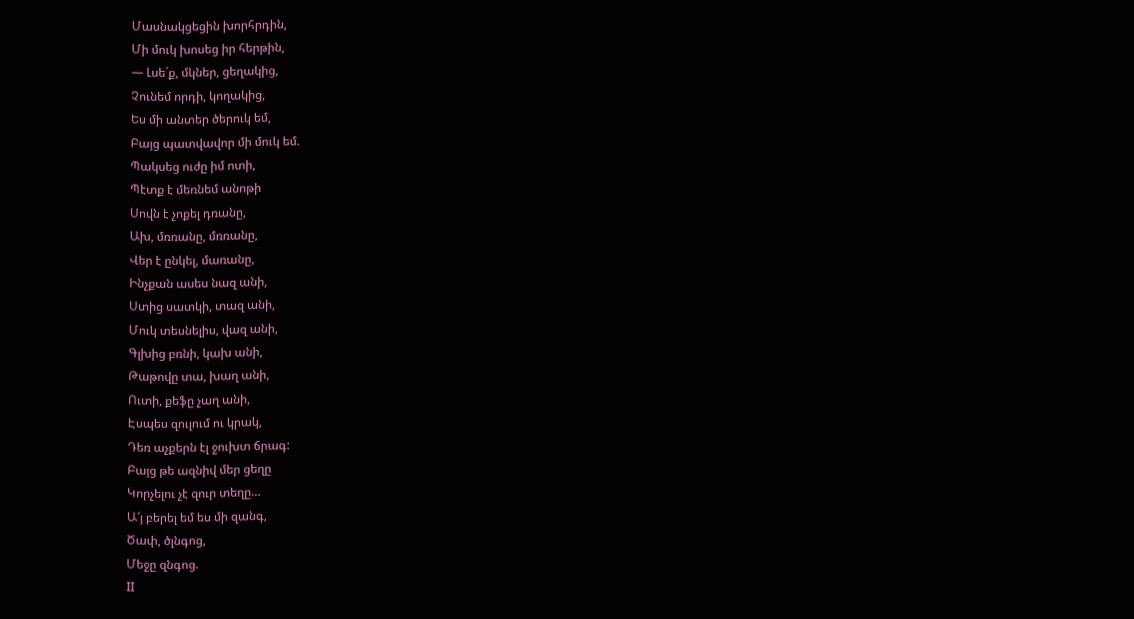Մասնակցեցին խորհրդին,
Մի մուկ խոսեց իր հերթին,
― Լսե´ք, մկներ, ցեղակից,
Չունեմ որդի, կողակից,
Ես մի անտեր ծերուկ եմ,
Բայց պատվավոր մի մուկ եմ.
Պակսեց ուժը իմ ոտի,
Պէտք է մեռնեմ անոթի
Սովն է չոքել դռանը,
Ախ, մռռանը, մռռանը,
Վեր է ընկել, մառանը,
Ինչքան ասես նազ անի,
Ստից սատկի, տազ անի,
Մուկ տեսնելիս, վազ անի,
Գլխից բռնի, կախ անի,
Թաթովը տա, խաղ անի,
Ուտի, քեֆը չաղ անի,
Էսպես զուլում ու կրակ,
Դեռ աչքերն էլ ջուխտ ճրագ:
Բայց թե ազնիվ մեր ցեղը
Կորչելու չէ զուր տեղը…
Ա՜յ բերել եմ ես մի զանգ,
Ծափ, ծլնգոց,
Մեջը զնգոց.
II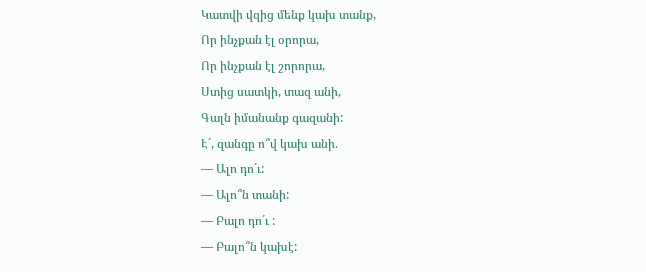Կատվի վզից մենք կախ տանք,
Որ ինչքան էլ օրորա,
Որ ինչքան էլ շորորա,
Ստից սատկի, տազ անի,
Գալն իմանանք գազանի:
Է´, զանգը ո՞վ կախ անի.
― Ալո դո´ւ:
― Ալո՞ն տանի:
― Բալո դո´ւ :
― Բալո՞ն կախէ: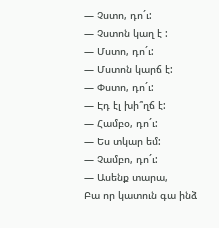― Չստո, դո´ւ:
― Չստոն կաղ է :
― Մստո, դո´ւ:
― Մստոն կարճ է:
― Փստո, դո´ւ:
― Էդ էլ խի՞ղճ է:
― Համբօ, դո´ւ:
― Ես տկար եմ:
― Չամբո, դո´ւ:
― Ասենք տարա,
Բա որ կատուն գա ինձ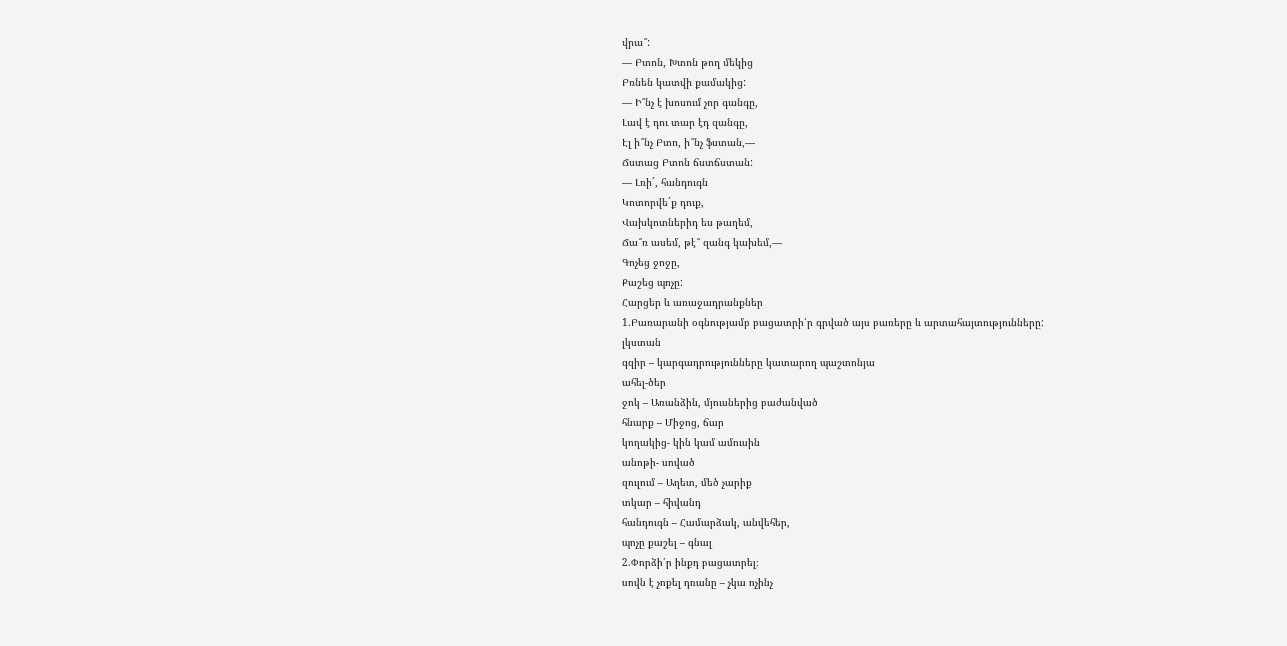վրա՞:
― Բտոն, Խտոն թող մեկից
Բռնեն կատվի քամակից:
― Ի՞նչ է խոսում չոր գանգը,
Լավ է դու տար էդ զանգը,
Էլ ի՞նչ Բտո, ի՞նչ ֆստան,―
Ճստաց Բտոն ճստճստան:
― Լռի´, հանդուգն
Կոտորվե´ք դուք,
Վախկոտներիդ ես թաղեմ,
Ճա՞ռ ասեմ, թէ՞ զանգ կախեմ,―
Գոչեց ջոջը,
Քաշեց պոչը:
Հարցեր և առաջադրանքներ
1.Բառարանի օգնությամբ բացատրի՛ր գրված այս բառերը և արտահայտությունները:
լկստան
գզիր – կարգադրությունները կատարող պաշտոնյա
ահել-ծեր
ջոկ – Առանձին, մյուսներից բաժանված
հնարք – Միջոց, ճար
կողակից- կին կամ ամուսին
անոթի- սոված
զուլում – Աղետ, մեծ չարիք
տկար – հիվանդ
հանդուգն – Համարձակ, անվեհեր,
պոչը քաշել – գնալ
2.Փորձի՛ր ինքդ բացատրել։
սովն է չոքել դռանը – չկա ոչինչ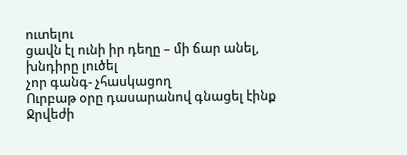ուտելու
ցավն էլ ունի իր դեղը – մի ճար անել, խնդիրը լուծել
չոր գանգ- չհասկացող
Ուրբաթ օրը դասարանով գնացել էինք Ջրվեժի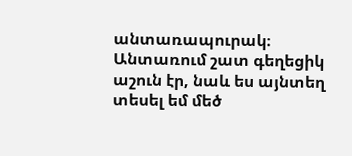անտառապուրակ։
Անտառում շատ գեղեցիկ աշուն էր, նաև ես այնտեղ տեսել եմ մեծ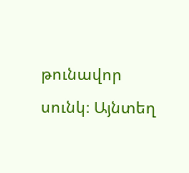թունավոր սունկ։ Այնտեղ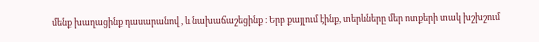մենք խաղացինք դասարանով , և նախաճաշեցինք ։ Երբ քայլում էինք, տերևները մեր ոտքերի տակ խշխշում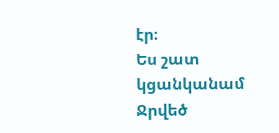էր։
Ես շատ կցանկանամ Ջրվեծ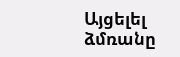Այցելել ձմռանը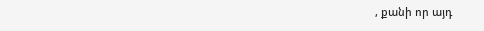, քանի որ այդ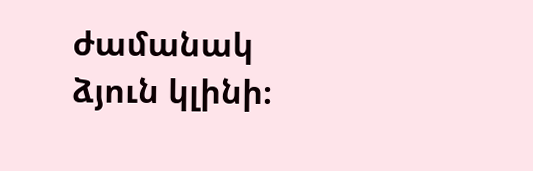ժամանակ ձյուն կլինի։